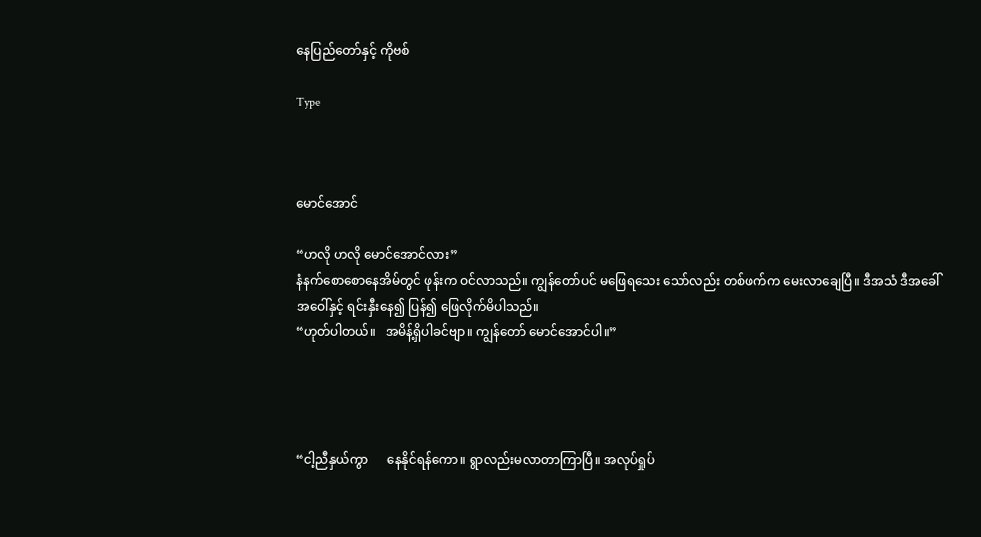နေပြည်တော်နှင့် ကိုဗစ်

Type



မောင်အောင်

“ဟလို ဟလို မောင်အောင်လား”
နံနက်စောစောနေအိမ်တွင် ဖုန်းက ဝင်လာသည်။ ကျွန်တော်ပင် မဖြေရသေး သော်လည်း တစ်ဖက်က မေးလာချေပြီ။ ဒီအသံ ဒီအခေါ်အဝေါ်နှင့် ရင်းနှီးနေ၍ ပြန်၍ ဖြေလိုက်မိပါသည်။
“ဟုတ်ပါတယ်။   အမိန့်ရှိပါခင်ဗျာ။ ကျွန်တော် မောင်အောင်ပါ။”




“ငါ့ညီနှယ်ကွာ      နေနိုင်ရန်ကော။ ရွာလည်းမလာတာကြာပြီ။ အလုပ်ရှုပ်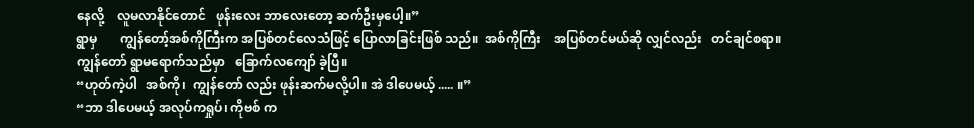နေလို့    လူမလာနိုင်တောင်   ဖုန်းလေး ဘာလေးတော့ ဆက်ဦးမှပေါ့။”
ရွာမှ       ကျွန်တော့်အစ်ကိုကြီးက အပြစ်တင်လေသံဖြင့် ပြောလာခြင်းဖြစ် သည်။  အစ်ကိုကြီး    အပြစ်တင်မယ်ဆို လျှင်လည်း   တင်ချင်စရာ။    ကျွန်တော် ရွာမရောက်သည်မှာ   ခြောက်လကျော် ခဲ့ပြီ။
“ဟုတ်ကဲ့ပါ   အစ်ကို၊  ကျွန်တော် လည်း ဖုန်းဆက်မလို့ပါ။ အဲ ဒါပေမယ့် ..... ။”
“ဘာ ဒါပေမယ့် အလုပ်ကရှုပ်၊ ကိုဗစ် က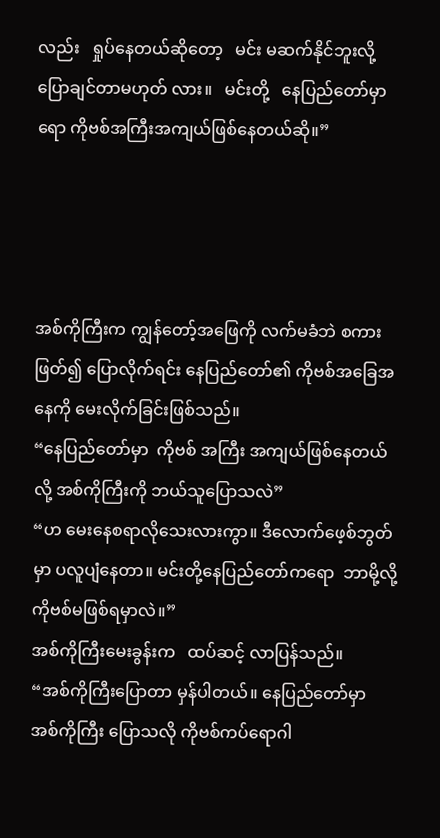လည်း   ရှုပ်နေတယ်ဆိုတော့   မင်း မဆက်နိုင်ဘူးလို့  ပြောချင်တာမဟုတ် လား။   မင်းတို့   နေပြည်တော်မှာရော ကိုဗစ်အကြီးအကျယ်ဖြစ်နေတယ်ဆို။”




အစ်ကိုကြီးက ကျွန်တော့်အဖြေကို လက်မခံဘဲ စကားဖြတ်၍ ပြောလိုက်ရင်း နေပြည်တော်၏ ကိုဗစ်အခြေအနေကို မေးလိုက်ခြင်းဖြစ်သည်။
“နေပြည်တော်မှာ  ကိုဗစ် အကြီး အကျယ်ဖြစ်နေတယ်လို့ အစ်ကိုကြီးကို ဘယ်သူပြောသလဲ”
“ဟ မေးနေစရာလိုသေးလားကွာ။ ဒီလောက်ဖေ့စ်ဘွတ်မှာ ပလူပျံနေတာ။ မင်းတို့နေပြည်တော်ကရော  ဘာမို့လို့ ကိုဗစ်မဖြစ်ရမှာလဲ။”
အစ်ကိုကြီးမေးခွန်းက   ထပ်ဆင့် လာပြန်သည်။
“အစ်ကိုကြီးပြောတာ မှန်ပါတယ်။ နေပြည်တော်မှာ အစ်ကိုကြီး ပြောသလို ကိုဗစ်ကပ်ရောဂါ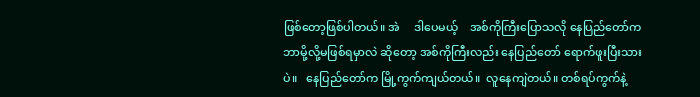ဖြစ်တော့ဖြစ်ပါတယ်။ အဲ     ဒါပေမယ့်    အစ်ကိုကြီးပြောသလို နေပြည်တော်က ဘာမို့လို့မဖြစ်ရမှာလဲ ဆိုတော့ အစ်ကိုကြီးလည်း နေပြည်တော် ရောက်ဖူးပြီးသားပဲ။   နေပြည်တော်က မြို့ကွက်ကျယ်တယ်။  လူနေကျဲတယ်။ တစ်ရပ်ကွက်နဲ့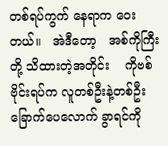တစ်ရပ်ကွက် နေရာက ဝေးတယ်။   အဲဒီတော့   အစ်ကိုကြီးတို့ သိထားတဲ့အတိုင်း    ကိုဗစ်ဗိုင်းရပ်က လူတစ်ဦးနဲ့တစ်ဦး    ခြောက်ပေလောက် ခွာရင်ကို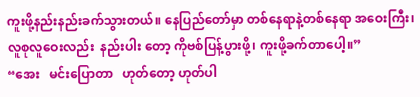ကူးဖို့နည်းနည်းခက်သွားတယ်။ နေပြည်တော်မှာ တစ်နေရာနဲ့တစ်နေရာ အဝေးကြီး၊ လူစုလူဝေးလည်း  နည်းပါး တော့ ကိုဗစ်ပြန့်ပွားဖို့၊ ကူးဖို့ခက်တာပေါ့။”
“အေး   မင်းပြောတာ   ဟုတ်တော့ ဟုတ်ပါ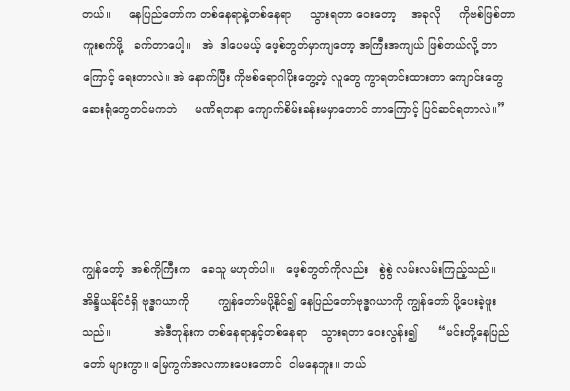တယ်။     နေပြည်တော်က တစ်နေရာနဲ့တစ်နေရာ     သွားရတာ ဝေးတော့    အခုလို     ကိုဗစ်ဖြစ်တာ ကူးစက်ဖို့   ခက်တာပေါ့။   အဲ  ဒါပေမယ့် ဖေ့စ်ဘွတ်မှာကျတော့ အကြီးအကျယ် ဖြစ်တယ်လို့ ဘာကြောင့် ရေးတာလဲ။ အဲ နောက်ပြီး ကိုဗစ်ရောဂါပိုးတွေ့တဲ့ လူတွေ ကွာရတင်းထားတာ ကျောင်းတွေ ဆေးရုံတွေတင်မကဘဲ     မဏိရတနာ ကျောက်စိမ်းခန်းမမှာတောင် ဘာကြောင့် ပြင်ဆင်ရတာလဲ။”




ကျွန်တော့်  အစ်ကိုကြီးက   ခေသူ မဟုတ်ပါ။   ဖေ့စ်ဘွတ်ကိုလည်း   စွဲစွဲ လမ်းလမ်းကြည့်သည်။   အိန္ဒိယနိုင်ငံရှိ ဗုဒ္ဓဂယာကို        ကျွန်တော်မပို့နိုင်၍ နေပြည်တော်ဗုဒ္ဓဂယာကို ကျွန်တော် ပို့ပေးခဲ့ဖူးသည်။            အဲဒီတုန်းက တစ်နေရာနှင့်တစ်နေရာ    သွားရတာ ဝေးလွန်း၍      “မင်းတို့နေပြည်တော် များကွာ။ မြေကွက်အလကားပေးတောင်  ငါမနေဘူး။ ဘယ်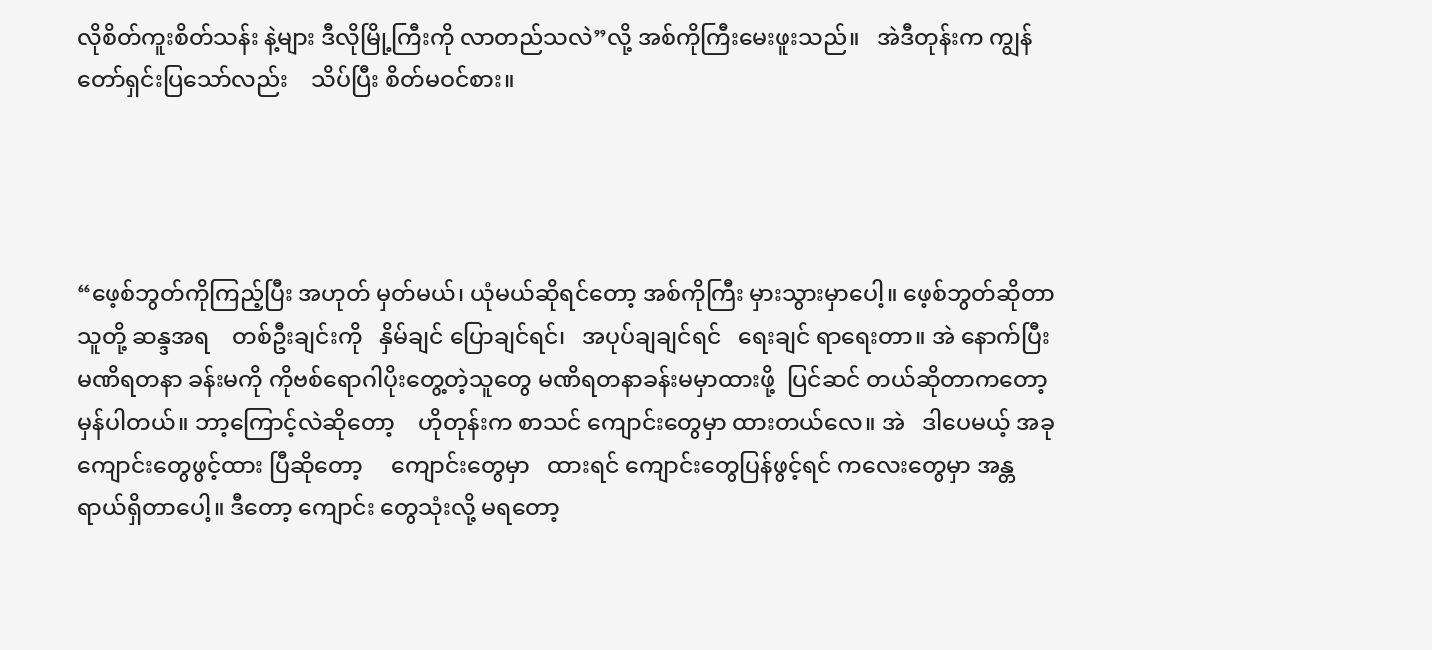လိုစိတ်ကူးစိတ်သန်း နဲ့များ ဒီလိုမြို့ကြီးကို လာတည်သလဲ”လို့ အစ်ကိုကြီးမေးဖူးသည်။   အဲဒီတုန်းက ကျွန်တော်ရှင်းပြသော်လည်း    သိပ်ပြီး စိတ်မဝင်စား။




“ဖေ့စ်ဘွတ်ကိုကြည့်ပြီး အဟုတ် မှတ်မယ်၊ ယုံမယ်ဆိုရင်တော့ အစ်ကိုကြီး မှားသွားမှာပေါ့။ ဖေ့စ်ဘွတ်ဆိုတာသူတို့ ဆန္ဒအရ    တစ်ဦးချင်းကို   နှိမ်ချင် ပြောချင်ရင်၊   အပုပ်ချချင်ရင်   ရေးချင် ရာရေးတာ။ အဲ နောက်ပြီး မဏိရတနာ ခန်းမကို ကိုဗစ်ရောဂါပိုးတွေ့တဲ့သူတွေ မဏိရတနာခန်းမမှာထားဖို့  ပြင်ဆင် တယ်ဆိုတာကတော့            မှန်ပါတယ်။ ဘာ့ကြောင့်လဲဆိုတော့    ဟိုတုန်းက စာသင် ကျောင်းတွေမှာ ထားတယ်လေ။ အဲ   ဒါပေမယ့် အခု  ကျောင်းတွေဖွင့်ထား ပြီဆိုတော့     ကျောင်းတွေမှာ   ထားရင် ကျောင်းတွေပြန်ဖွင့်ရင် ကလေးတွေမှာ အန္တရာယ်ရှိတာပေါ့။ ဒီတော့ ကျောင်း တွေသုံးလို့ မရတော့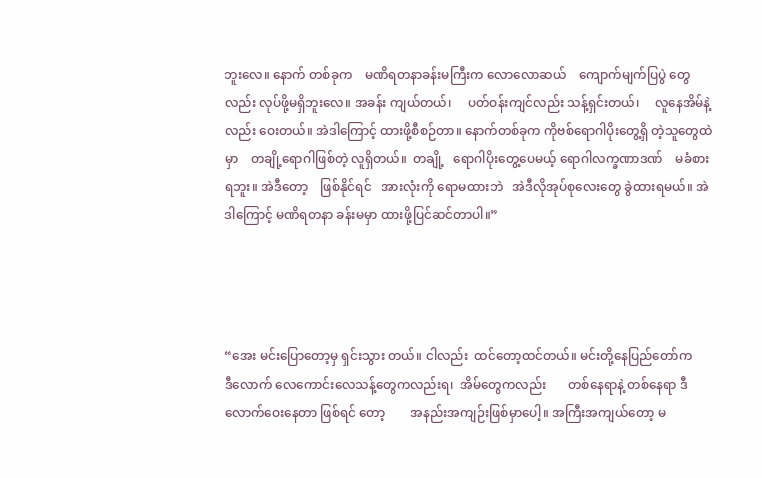ဘူးလေ။ နောက် တစ်ခုက    မဏိရတနာခန်းမကြီးက လောလောဆယ်    ကျောက်မျက်ပြပွဲ တွေလည်း လုပ်ဖို့မရှိဘူးလေ။ အခန်း ကျယ်တယ်၊     ပတ်ဝန်းကျင်လည်း သန့်ရှင်းတယ်၊     လူနေအိမ်နဲ့လည်း ဝေးတယ်။ အဲဒါကြောင့် ထားဖို့စီစဉ်တာ။ နောက်တစ်ခုက ကိုဗစ်ရောဂါပိုးတွေ့ရှိ တဲ့သူတွေထဲမှာ    တချို့ရောဂါဖြစ်တဲ့ လူရှိတယ်။  တချို့   ရောဂါပိုးတွေ့ပေမယ့် ရောဂါလက္ခဏာဒဏ်    မခံစားရဘူး။ အဲဒီတော့    ဖြစ်နိုင်ရင်   အားလုံးကို ရောမထားဘဲ   အဲဒီလိုအုပ်စုလေးတွေ ခွဲထားရမယ်။ အဲဒါကြောင့် မဏိရတနာ ခန်းမမှာ ထားဖို့ပြင်ဆင်တာပါ။”




“အေး မင်းပြောတော့မှ ရှင်းသွား တယ်။ ငါလည်း  ထင်တော့ထင်တယ်။ မင်းတို့နေပြည်တော်က     ဒီလောက် လေကောင်းလေသန့်တွေကလည်းရ၊  အိမ်တွေကလည်း       တစ်နေရာနဲ့ တစ်နေရာ ဒီလောက်ဝေးနေတာ ဖြစ်ရင် တော့        အနည်းအကျဉ်းဖြစ်မှာပေါ့။ အကြီးအကျယ်တော့ မ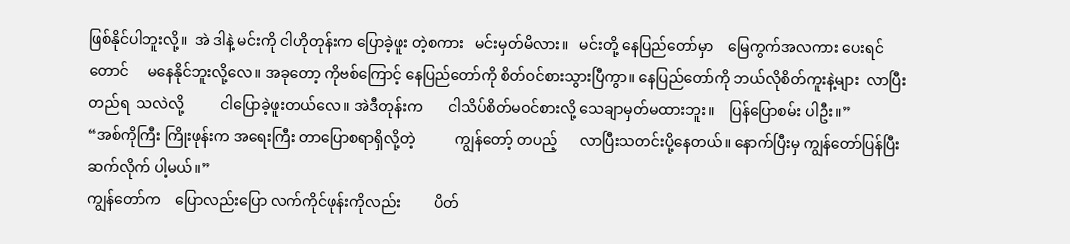ဖြစ်နိုင်ပါဘူးလို့။  အဲ ဒါနဲ့ မင်းကို ငါဟိုတုန်းက ပြောခဲ့ဖူး တဲ့စကား   မင်းမှတ်မိလား။   မင်းတို့ နေပြည်တော်မှာ    မြေကွက်အလကား ပေးရင်တောင်     မနေနိုင်ဘူးလို့လေ။ အခုတော့ ကိုဗစ်ကြောင့် နေပြည်တော်ကို စိတ်ဝင်စားသွားပြီကွာ။ နေပြည်တော်ကို ဘယ်လိုစိတ်ကူးနဲ့များ  လာပြီးတည်ရ  သလဲလို့          ငါပြောခဲ့ဖူးတယ်လေ။ အဲဒီတုန်းက       ငါသိပ်စိတ်မဝင်စားလို့ သေချာမှတ်မထားဘူး။    ပြန်ပြောစမ်း ပါဦး။”
“အစ်ကိုကြီး ကြိုးဖုန်းက အရေးကြီး တာပြောစရာရှိလို့တဲ့           ကျွန်တော့် တပည့်      လာပြီးသတင်းပို့နေတယ်။ နောက်ပြီးမှ ကျွန်တော်ပြန်ပြီးဆက်လိုက် ပါ့မယ်။”
ကျွန်တော်က    ပြောလည်းပြော လက်ကိုင်ဖုန်းကိုလည်း         ပိတ်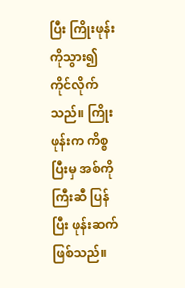ပြီး ကြိုးဖုန်းကိုသွား၍    ကိုင်လိုက်သည်။ ကြိုးဖုန်းက ကိစ္စပြီးမှ အစ်ကိုကြီးဆီ ပြန်ပြီး ဖုန်းဆက်ဖြစ်သည်။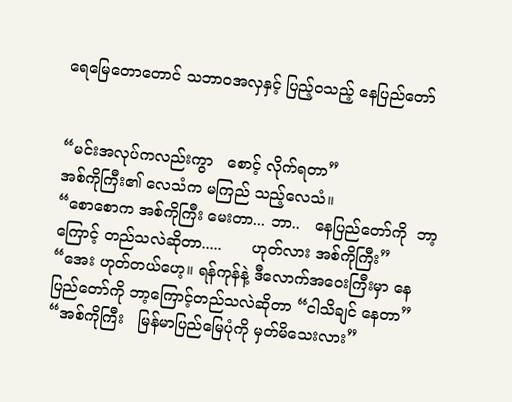ရေမြေတောတောင် သဘာဝအလှနှင့် ပြည့်ဝသည့် နေပြည်တော်


“မင်းအလုပ်ကလည်းကွာ   စောင့် လိုက်ရတာ”
အစ်ကိုကြီး၏ လေသံက မကြည် သည့်လေသံ။
“စောစောက အစ်ကိုကြီး မေးတာ... ဘာ..   နေပြည်တော်ကို  ဘာ့ကြောင့် တည်သလဲဆိုတာ.....      ဟုတ်လား အစ်ကိုကြီး”
“အေး ဟုတ်တယ်ဟေ့။ ရန်ကုန်နဲ့ ဒီလောက်အဝေးကြီးမှာ နေပြည်တော်ကို ဘာ့ကြောင့်တည်သလဲဆိုတာ “ငါသိချင် နေတာ”
“အစ်ကိုကြီး   မြန်မာပြည်မြေပုံကို မှတ်မိသေးလား”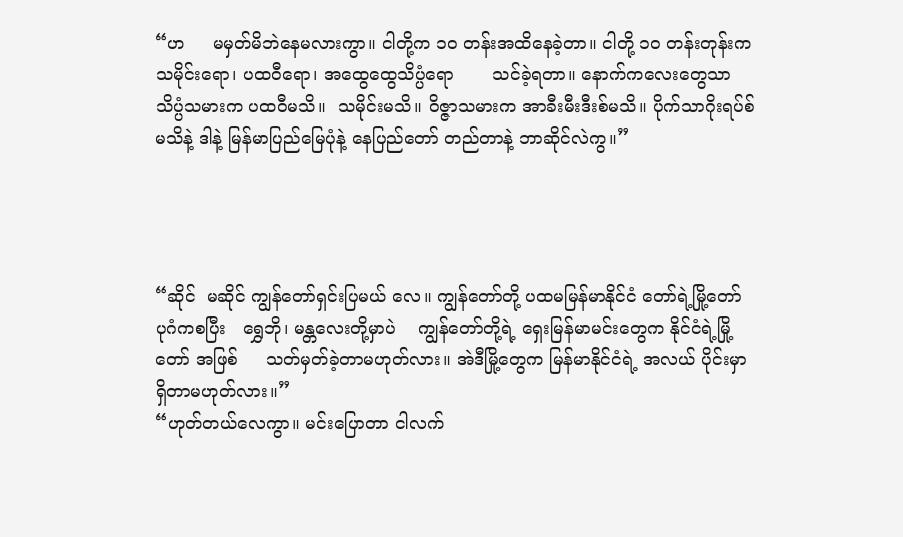“ဟ     မမှတ်မိဘဲနေမလားကွာ။ ငါတို့က ၁ဝ တန်းအထိနေခဲ့တာ။ ငါတို့ ၁ဝ တန်းတုန်းက သမိုင်းရော၊ ပထဝီရော၊ အထွေထွေသိပ္ပံရော       သင်ခဲ့ရတာ။ နောက်ကလေးတွေသာ   သိပ္ပံသမားက ပထဝီမသိ။  သမိုင်းမသိ။ ဝိဇ္ဇာသမားက အာခီးမီးဒီးစ်မသိ။ ပိုက်သာဂိုးရပ်စ်မသိနဲ့ ဒါနဲ့ မြန်မာပြည်မြေပုံနဲ့ နေပြည်တော် တည်တာနဲ့ ဘာဆိုင်လဲကွ။”




“ဆိုင်  မဆိုင် ကျွန်တော်ရှင်းပြမယ် လေ။ ကျွန်တော်တို့ ပထမမြန်မာနိုင်ငံ တော်ရဲ့မြို့တော်   ပုဂံကစပြီး   ရွှေဘို၊ မန္တလေးတို့မှာပဲ    ကျွန်တော်တို့ရဲ့ ရှေးမြန်မာမင်းတွေက နိုင်ငံရဲ့မြို့တော် အဖြစ်     သတ်မှတ်ခဲ့တာမဟုတ်လား။ အဲဒီမြို့တွေက မြန်မာနိုင်ငံရဲ့ အလယ် ပိုင်းမှာ ရှိတာမဟုတ်လား။”
“ဟုတ်တယ်လေကွာ။ မင်းပြောတာ ငါလက်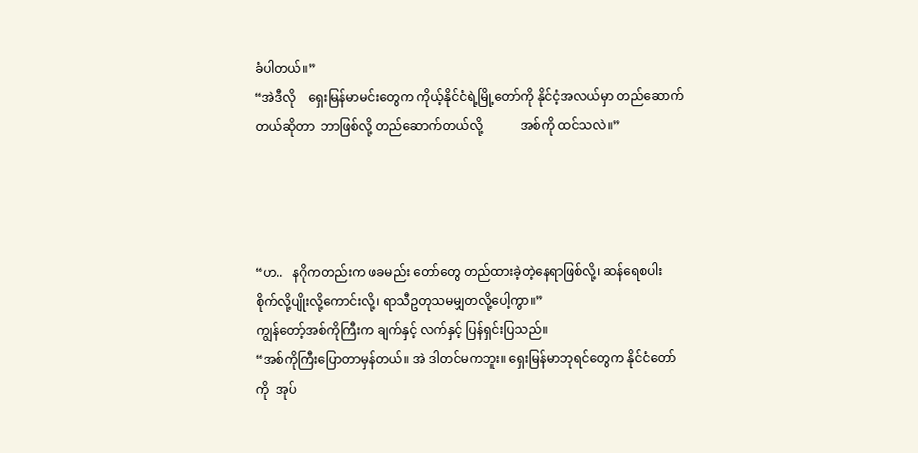ခံပါတယ်။”
“အဲဒီလို    ရှေးမြန်မာမင်းတွေက ကိုယ့်နိုင်ငံရဲ့မြို့တော်ကို နိုင်ငံ့အလယ်မှာ တည်ဆောက်တယ်ဆိုတာ  ဘာဖြစ်လို့ တည်ဆောက်တယ်လို့            အစ်ကို ထင်သလဲ။”




“ဟ..   နဂိုကတည်းက ဖခမည်း တော်တွေ တည်ထားခဲ့တဲ့နေရာဖြစ်လို့၊ ဆန်ရေစပါး စိုက်လို့ပျိုးလို့ကောင်းလို့၊ ရာသီဥတုသမမျှတလို့ပေါ့ကွာ။”
ကျွန်တော့်အစ်ကိုကြီးက ချက်နှင့် လက်နှင့် ပြန်ရှင်းပြသည်။
“အစ်ကိုကြီးပြောတာမှန်တယ်။ အဲ ဒါတင်မကဘူး။ ရှေးမြန်မာဘုရင်တွေက နိုင်ငံတော်ကို  အုပ်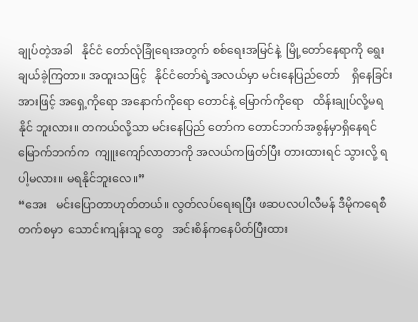ချုပ်တဲ့အခါ   နိုင်ငံ တော်လုံခြုံရေးအတွက် စစ်ရေးအမြင်နဲ့  မြို့တော်နေရာကို ရွေးချယ်ခဲ့ကြတာ။ အထူးသဖြင့်   နိုင်ငံတော်ရဲ့အလယ်မှာ မင်းနေပြည်တော်    ရှိနေခြင်းအားဖြင့် အရှေ့ကိုရော အနောက်ကိုရော တောင်နဲ့ မြောက်ကိုရော   ထိန်းချုပ်လို့မရနိုင် ဘူးလား။ တကယ်လို့သာ မင်းနေပြည် တော်က တောင်ဘက်အစွန်မှာရှိနေရင် မြောက်ဘက်က  ကျူးကျော်လာတာကို အလယ်ကဖြတ်ပြီး တားထားရင် သွားလို့ ရပါ့မလား။ မရနိုင်ဘူးလေ။”
“အေး   မင်းပြောတာဟုတ်တယ်။ လွတ်လပ်ရေးရပြီး ဖဆပလပါလီမန် ဒီမိုကရေစီတက်စမှာ  သောင်းကျန်းသူ တွေ   အင်းစိန်ကနေပိတ်ပြီးထား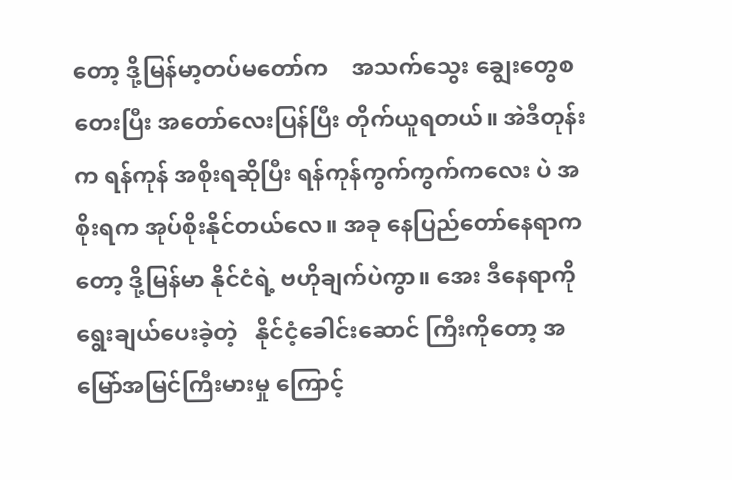တော့ ဒို့မြန်မာ့တပ်မတော်က    အသက်သွေး ချွေးတွေစတေးပြီး အတော်လေးပြန်ပြီး တိုက်ယူရတယ်။ အဲဒီတုန်းက ရန်ကုန် အစိုးရဆိုပြီး ရန်ကုန်ကွက်ကွက်ကလေး ပဲ အစိုးရက အုပ်စိုးနိုင်တယ်လေ။ အခု နေပြည်တော်နေရာကတော့ ဒို့မြန်မာ နိုင်ငံရဲ့ ဗဟိုချက်ပဲကွာ။ အေး ဒီနေရာကို ရွေးချယ်ပေးခဲ့တဲ့   နိုင်ငံ့ခေါင်းဆောင် ကြီးကိုတော့ အမြော်အမြင်ကြီးမားမှု ကြောင့်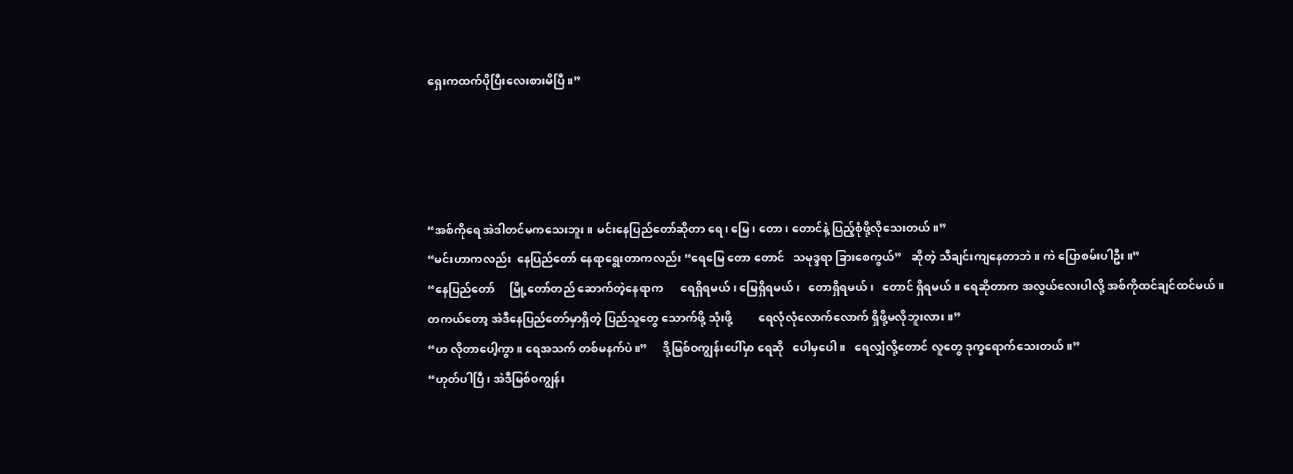ရှေးကထက်ပိုပြီးလေးစားမိပြီ။”




“အစ်ကိုရေ အဲဒါတင်မကသေးဘူး။ မင်းနေပြည်တော်ဆိုတာ ရေ၊ မြေ၊ တော၊ တောင်နဲ့ ပြည့်စုံဖို့လိုသေးတယ်။”
“မင်းဟာကလည်း  နေပြည်တော် နေရာရွေးတာကလည်း “ရေမြေ တော တောင်   သမုဒ္ဒရာ ခြားစေကွယ်”   ဆိုတဲ့ သီချင်းကျနေတာဘဲ။ ကဲ ပြောစမ်းပါဦး။”
“နေပြည်တော်     မြို့တော်တည် ဆောက်တဲ့နေရာက      ရေရှိရမယ်၊ မြေရှိရမယ်၊   တောရှိရမယ်၊   တောင် ရှိရမယ်။ ရေဆိုတာက အလွယ်လေးပါလို့ အစ်ကိုထင်ချင်ထင်မယ်။  တကယ်တော့ အဲဒီနေပြည်တော်မှာရှိတဲ့ ပြည်သူတွေ သောက်ဖို့ သုံးဖို့         ရေလုံလုံလောက်လောက် ရှိဖို့မလိုဘူးလား။”
“ဟ လိုတာပေါ့ကွာ။ ရေအသက် တစ်မနက်ပဲ။”     ဒို့မြစ်ဝကျွန်းပေါ်မှာ ရေဆို   ပေါမှပေါ။   ရေလျှံလို့တောင် လူတွေ ဒုက္ခရောက်သေးတယ်။”
“ဟုတ်ပါပြီ၊ အဲဒီမြစ်ဝကျွန်း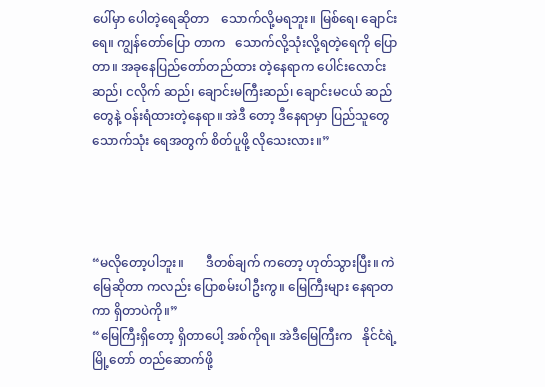ပေါ်မှာ ပေါတဲ့ရေဆိုတာ    သောက်လို့မရဘူး။ မြစ်ရေ၊ ချောင်းရေ။ ကျွန်တော်ပြော တာက   သောက်လို့သုံးလို့ရတဲ့ရေကို ပြောတာ။ အခုနေပြည်တော်တည်ထား တဲ့နေရာက ပေါင်းလောင်းဆည်၊ ငလိုက် ဆည်၊ ချောင်းမကြီးဆည်၊ ချောင်းမငယ် ဆည်တွေနဲ့ ဝန်းရံထားတဲ့နေရာ။ အဲဒီ တော့ ဒီနေရာမှာ ပြည်သူတွေ သောက်သုံး ရေအတွက် စိတ်ပူဖို့ လိုသေးလား။”




“မလိုတော့ပါဘူး။       ဒီတစ်ချက် ကတော့ ဟုတ်သွားပြီး။ ကဲ မြေဆိုတာ ကလည်း ပြောစမ်းပါဦးကွ။ မြေကြီးများ နေရာတကာ ရှိတာပဲကို။”
“မြေကြီးရှိတော့ ရှိတာပေါ့ အစ်ကိုရ။ အဲဒီမြေကြီးက   နိုင်ငံရဲ့     မြို့တော် တည်ဆောက်ဖို့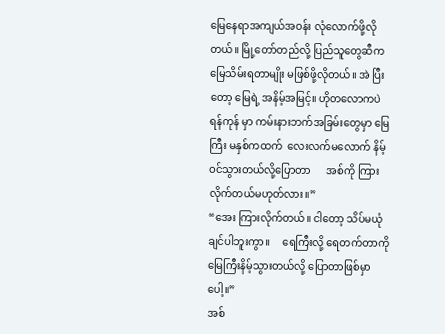မြေနေရာအကျယ်အဝန်း လုံလောက်ဖို့လိုတယ်။ မြို့တော်တည်လို့ ပြည်သူတွေဆီက   မြေသိမ်းရတာမျိုး မဖြစ်ဖို့လိုတယ်။ အဲ ပြီးတော့ မြေရဲ့ အနိမ့်အမြင့်။ ဟိုတလောကပဲ ရန်ကုန် မှာ ကမ်းနားဘက်အခြမ်းတွေမှာ မြေကြီး မနှစ်ကထက်  လေးလက်မလောက် နိမ့်ဝင်သွားတယ်လို့ပြောတာ      အစ်ကို ကြားလိုက်တယ်မဟုတ်လား။”
“အေး ကြားလိုက်တယ်။ ငါတော့ သိပ်မယုံချင်ပါဘူးကွာ။     ရေကြီးလို့ ရေတက်တာကို မြေကြီးနိမ့်သွားတယ်လို့ ပြောတာဖြစ်မှာပေါ့။”
အစ်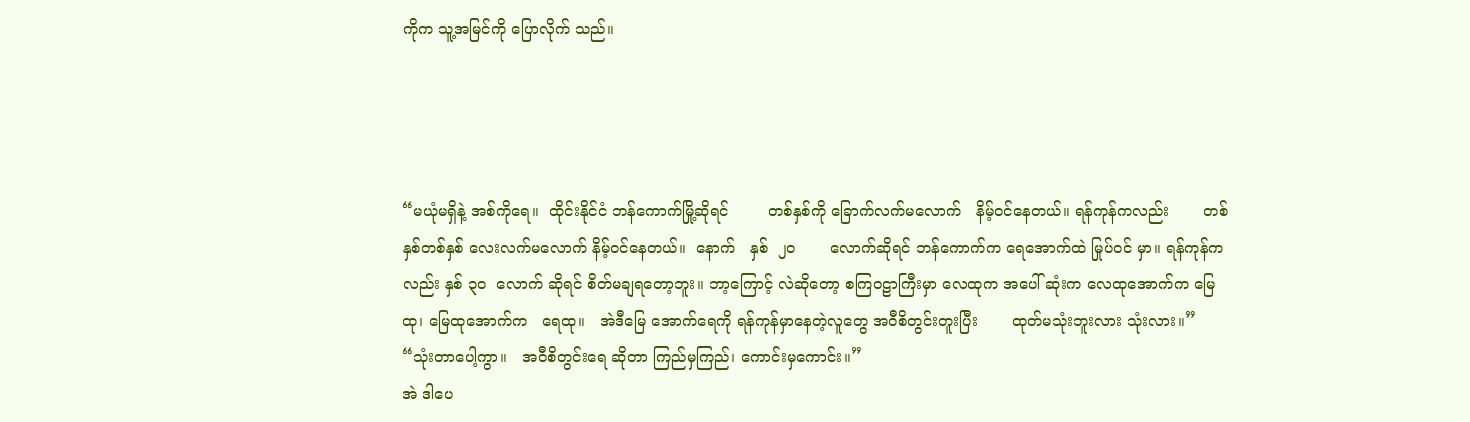ကိုက သူ့အမြင်ကို ပြောလိုက် သည်။




“မယုံမရှိနဲ့ အစ်ကိုရေ။  ထိုင်းနိုင်ငံ ဘန်ကောက်မြို့ဆိုရင်        တစ်နှစ်ကို ခြောက်လက်မလောက်   နိမ့်ဝင်နေတယ်။ ရန်ကုန်ကလည်း       တစ်နှစ်တစ်နှစ် လေးလက်မလောက် နိမ့်ဝင်နေတယ်။  နောက်   နှစ်  ၂ဝ       လောက်ဆိုရင် ဘန်ကောက်က ရေအောက်ထဲ မြုပ်ဝင် မှာ။ ရန်ကုန်ကလည်း နှစ် ၃ဝ  လောက် ဆိုရင် စိတ်မချရတော့ဘူး။ ဘာ့ကြောင့် လဲဆိုတော့ စကြဝဠာကြီးမှာ လေထုက အပေါ် ဆုံးက လေထုအောက်က မြေထု၊ မြေထုအောက်က   ရေထု။   အဲဒီမြေ အောက်ရေကို ရန်ကုန်မှာနေတဲ့လူတွေ အဝီစိတွင်းတူးပြီး       ထုတ်မသုံးဘူးလား သုံးလား။”
“သုံးတာပေါ့ကွာ။   အဝီစိတွင်းရေ ဆိုတာ ကြည်မှကြည်၊ ကောင်းမှကောင်း။”
အဲ ဒါပေ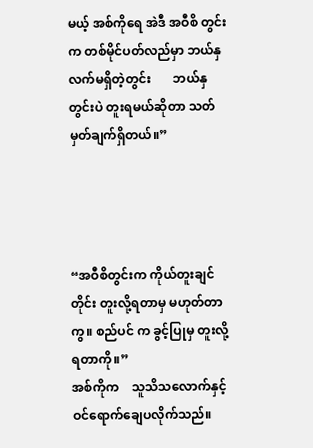မယ့် အစ်ကိုရေ အဲဒီ အဝီစိ တွင်းက တစ်မိုင်ပတ်လည်မှာ ဘယ်နှ လက်မရှိတဲ့တွင်း       ဘယ်နှတွင်းပဲ တူးရမယ်ဆိုတာ သတ်မှတ်ချက်ရှိတယ်။”




“အဝီစိတွင်းက ကိုယ်တူးချင်တိုင်း တူးလို့ရတာမှ မဟုတ်တာကွ။ စည်ပင် က ခွင့်ပြုမှ တူးလို့ရတာကို။”
အစ်ကိုက    သူသိသလောက်နှင့် ဝင်ရောက်ချေပလိုက်သည်။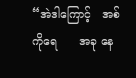“အဲဒါကြောင့်   အစ်ကိုရေ      အခု နေ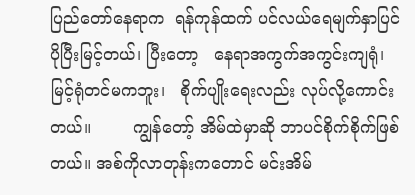ပြည်တော်နေရာက  ရန်ကုန်ထက် ပင်လယ်ရေမျက်နှာပြင်  ပိုပြီးမြင့်တယ်၊ ပြီးတော့   နေရာအကွက်အကွင်းကျရုံ၊ မြင့်ရုံတင်မကဘူး၊   စိုက်ပျိုးရေးလည်း လုပ်လို့ကောင်းတယ်။        ကျွန်တော့် အိမ်ထဲမှာဆို ဘာပင်စိုက်စိုက်ဖြစ်တယ်။ အစ်ကိုလာတုန်းကတောင် မင်းအိမ်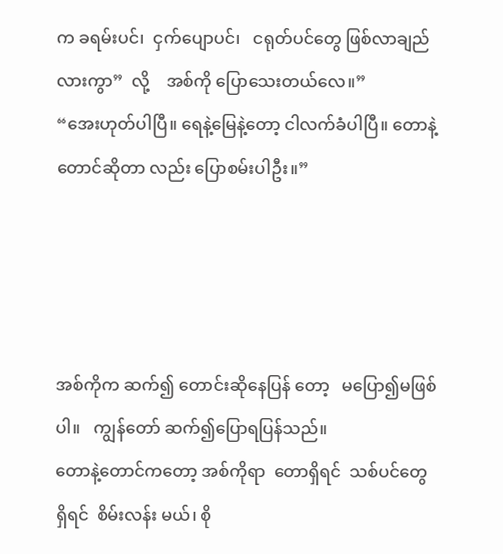က ခရမ်းပင်၊  ငှက်ပျောပင်၊   ငရုတ်ပင်တွေ ဖြစ်လာချည်လားကွာ”  လို့    အစ်ကို ပြောသေးတယ်လေ။”
“အေးဟုတ်ပါပြီ။ ရေနဲ့မြေနဲ့တော့ ငါလက်ခံပါပြီ။ တောနဲ့တောင်ဆိုတာ လည်း ပြောစမ်းပါဦး။”




အစ်ကိုက ဆက်၍ တောင်းဆိုနေပြန် တော့   မပြော၍မဖြစ်ပါ။   ကျွန်တော် ဆက်၍ပြောရပြန်သည်။
တောနဲ့တောင်ကတော့ အစ်ကိုရာ  တောရှိရင်  သစ်ပင်တွေရှိရင်  စိမ်းလန်း မယ်၊ စို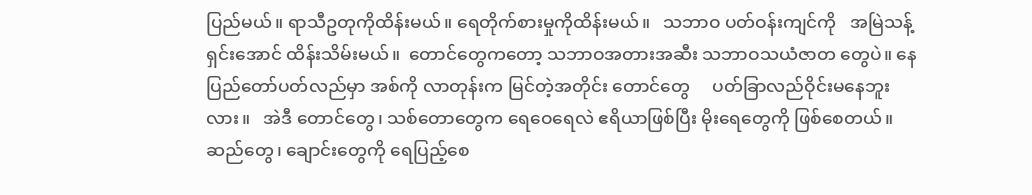ပြည်မယ်။ ရာသီဥတုကိုထိန်းမယ်။ ရေတိုက်စားမှုကိုထိန်းမယ်။   သဘာဝ ပတ်ဝန်းကျင်ကို   အမြဲသန့်ရှင်းအောင် ထိန်းသိမ်းမယ်။  တောင်တွေကတော့ သဘာဝအတားအဆီး သဘာဝသယံဇာတ တွေပဲ။ နေပြည်တော်ပတ်လည်မှာ အစ်ကို လာတုန်းက မြင်တဲ့အတိုင်း တောင်တွေ     ပတ်ခြာလည်ဝိုင်းမနေဘူးလား။   အဲဒီ တောင်တွေ၊ သစ်တောတွေက ရေဝေရေလဲ ဧရိယာဖြစ်ပြီး မိုးရေတွေကို ဖြစ်စေတယ်။ ဆည်တွေ၊ ချောင်းတွေကို ရေပြည့်စေ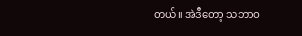တယ်။ အဲဒီတော့ သဘာဝ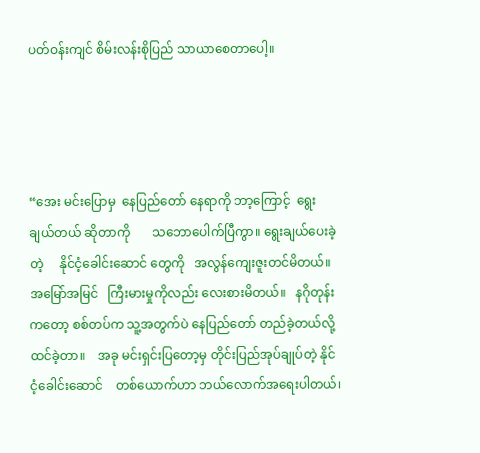ပတ်ဝန်းကျင် စိမ်းလန်းစိုပြည် သာယာစေတာပေါ့။




“အေး မင်းပြောမှ  နေပြည်တော် နေရာကို ဘာ့ကြောင့်  ရွေးချယ်တယ် ဆိုတာကို       သဘောပေါက်ပြီကွာ။ ရွေးချယ်ပေးခဲ့တဲ့     နိုင်ငံ့ခေါင်းဆောင် တွေကို   အလွန်ကျေးဇူးတင်မိတယ်။ အမြော်အမြင်   ကြီးမားမှုကိုလည်း လေးစားမိတယ်။   နဂိုတုန်းကတော့ စစ်တပ်က သူ့အတွက်ပဲ နေပြည်တော် တည်ခဲ့တယ်လို့    ထင်ခဲ့တာ။    အခု မင်းရှင်းပြတော့မှ တိုင်းပြည်အုပ်ချုပ်တဲ့ နိုင်ငံ့ခေါင်းဆောင်    တစ်ယောက်ဟာ ဘယ်လောက်အရေးပါတယ်၊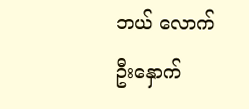ဘယ် လောက်    ဦးနှောက်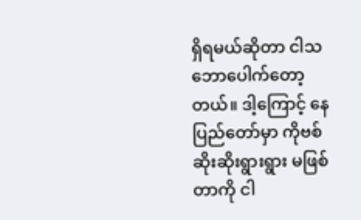ရှိရမယ်ဆိုတာ ငါသဘောပေါက်တော့တယ်။ ဒါ့ကြောင့် နေပြည်တော်မှာ ကိုဗစ် ဆိုးဆိုးရွားရွား မဖြစ်တာကို ငါ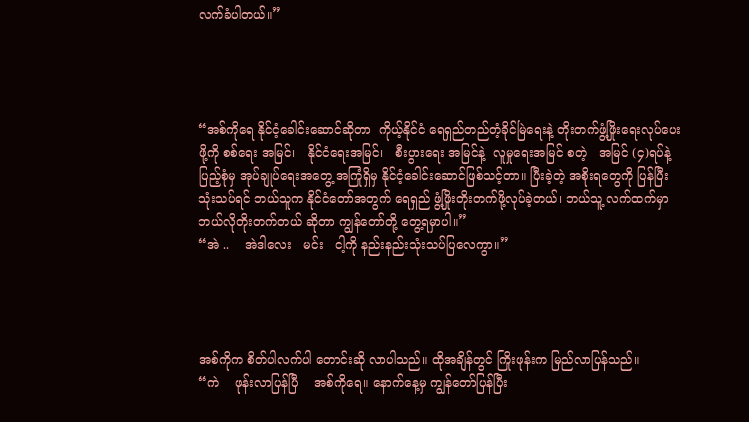လက်ခံပါတယ်။”




“အစ်ကိုရေ နိုင်ငံ့ခေါင်းဆောင်ဆိုတာ  ကိုယ့်နိုင်ငံ ရေရှည်တည်တံ့ခိုင်မြဲရေးနဲ့ တိုးတက်ဖွံ့ဖြိုးရေးလုပ်ပေးဖို့ကို စစ်ရေး အမြင်၊   နိုင်ငံရေးအမြင်၊   စီးပွားရေး အမြင်နဲ့  လူမှုရေးအမြင် စတဲ့   အမြင် (၄)ရပ်နဲ့ပြည့်စုံမှ အုပ်ချုပ်ရေးအတွေ့ အကြုံရှိမှ နိုင်ငံ့ခေါင်းဆောင်ဖြစ်သင့်တာ။ ပြီးခဲ့တဲ့ အစိုးရတွေကို ပြန်ပြီးသုံးသပ်ရင် ဘယ်သူက နိုင်ငံတော်အတွက် ရေရှည် ဖွံ့ဖြိုးတိုးတက်ဖို့လုပ်ခဲ့တယ်၊ ဘယ်သူ့ လက်ထက်မှာ ဘယ်လိုတိုးတက်တယ် ဆိုတာ ကျွန်တော်တို့ တွေ့ရမှာပါ။”
“အဲ ..    အဲဒါလေး   မင်း   ငါ့ကို နည်းနည်းသုံးသပ်ပြလေကွာ။”




အစ်ကိုက စိတ်ပါလက်ပါ တောင်းဆို လာပါသည်။ ထိုအချိန်တွင် ကြိုးဖုန်းက မြည်လာပြန်သည်။
“ကဲ    ဖုန်းလာပြန်ပြီ    အစ်ကိုရေ။ နောက်နေ့မှ ကျွန်တော်ပြန်ပြီး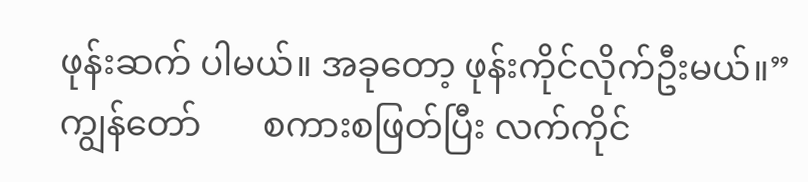ဖုန်းဆက် ပါမယ်။ အခုတော့ ဖုန်းကိုင်လိုက်ဦးမယ်။”
ကျွန်တော်       စကားစဖြတ်ပြီး လက်ကိုင်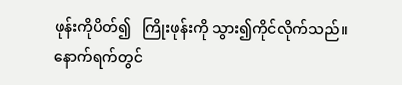ဖုန်းကိုပိတ်၍   ကြိုးဖုန်းကို သွား၍ကိုင်လိုက်သည်။
နောက်ရက်တွင်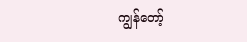ကျွန်တော့်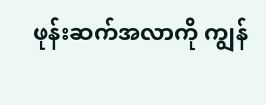ဖုန်းဆက်အလာကို ကျွန်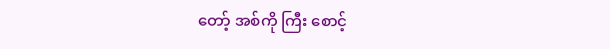တော့် အစ်ကို ကြီး စောင့်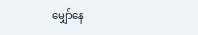မျှော်နေ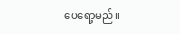ပေရော့မည်။